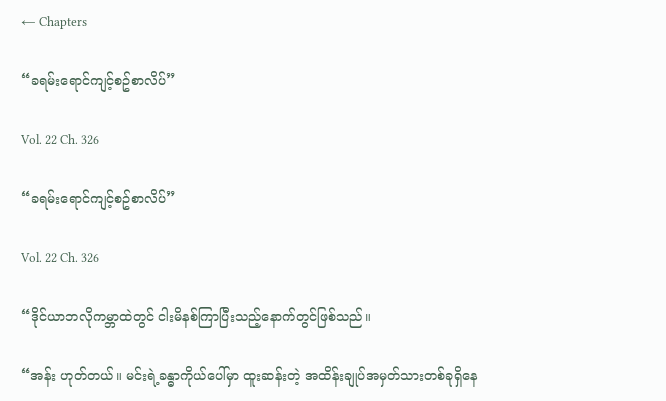← Chapters

“ခရမ်းရောင်ကျင့်စဥ်စာလိပ်”

Vol. 22 Ch. 326

“ခရမ်းရောင်ကျင့်စဥ်စာလိပ်”

Vol. 22 Ch. 326

“ဒိုင်ယာဘလိုကမ္ဘာထဲတွင် ငါးမိနစ်ကြာပြီးသည့်နောက်တွင်ဖြစ်သည်။

“အန်း ဟုတ်တယ်။ မင်းရဲ့ခန္ဓာကိုယ်ပေါ်မှာ ထူးဆန်းတဲ့ အထိန်းချုပ်အမှတ်သားတစ်ခုရှိနေ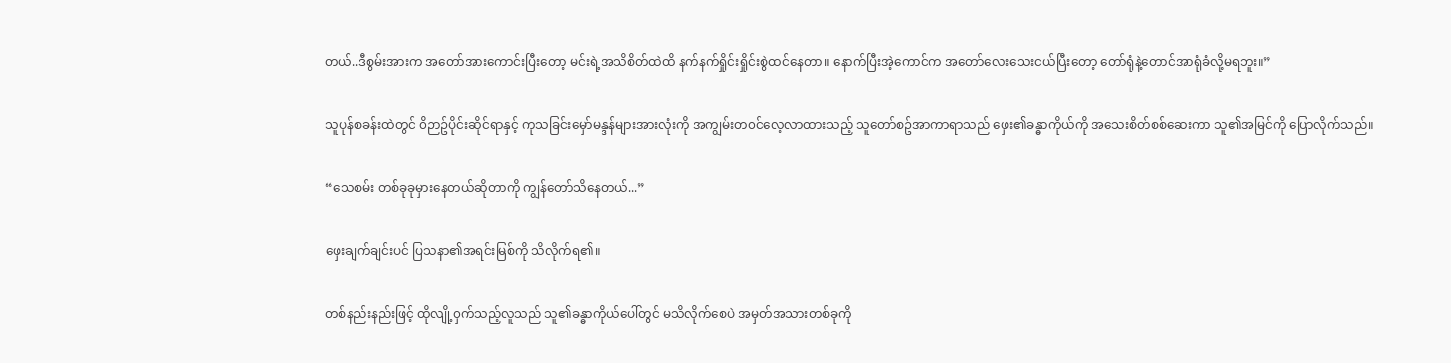တယ်..ဒီစွမ်းအားက အတော်အားကောင်းပြီးတော့ မင်းရဲ့အသိစိတ်ထဲထိ နက်နက်ရှိုင်းရှိုင်းစွဲထင်နေတာ။ နောက်ပြီးအဲ့ကောင်က အတော်လေးသေးငယ်ပြီးတော့ တော်ရုံနဲ့တောင်အာရုံခံလို့မရဘူး။”

သူပုန်စခန်းထဲတွင် ၀ိဉာဥ်ပိုင်းဆိုင်ရာနှင့် ကုသခြင်းမှော်မန္ဒန်များအားလုံးကို အကျွမ်းတ၀င်လေ့လာထားသည့် သူတော်စဥ်အာကာရာသည် ဖှေး၏ခန္ဓာကိုယ်ကို အသေးစိတ်စစ်ဆေးကာ သူ၏အမြင်ကို ပြောလိုက်သည်။

“သေစမ်း တစ်ခုခုမှားနေတယ်ဆိုတာကို ကျွန်တော်သိနေတယ်...”

ဖှေးချက်ချင်းပင် ပြသနာ၏အရင်းမြစ်ကို သိလိုက်ရ၏။

တစ်နည်းနည်းဖြင့် ထိုလျို့၀ှက်သည့်လူသည် သူ၏ခန္ဓာကိုယ်ပေါ်တွင် မသိလိုက်စေပဲ အမှတ်အသားတစ်ခုကို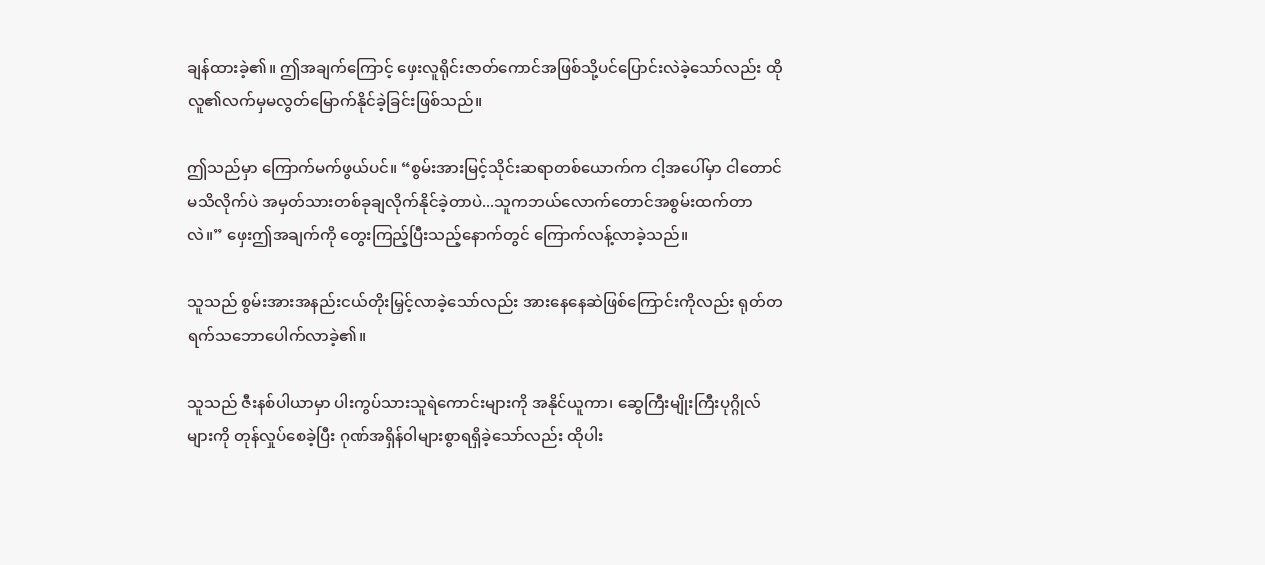ချန်ထားခဲ့၏။ ဤအချက်ကြောင့် ဖှေးလူရိုင်းဇာတ်ကောင်အဖြစ်သို့ပင်ပြောင်းလဲခဲ့သော်လည်း ထိုလူ၏လက်မှမလွတ်မြောက်နိုင်ခဲ့ခြင်းဖြစ်သည်။

ဤသည်မှာ ကြောက်မက်ဖွယ်ပင်။ “စွမ်းအားမြင့်သိုင်းဆရာတစ်ယောက်က ငါ့အပေါ်မှာ ငါတောင်မသိလိုက်ပဲ အမှတ်သားတစ်ခုချလိုက်နိုင်ခဲ့တာပဲ...သူကဘယ်လောက်တောင်အစွမ်းထက်တာလဲ။” ဖှေးဤအချက်ကို တွေးကြည့်ပြီးသည့်နောက်တွင် ကြောက်လန့်လာခဲ့သည်။

သူသည် စွမ်းအားအနည်းငယ်တိုးမြှင့်လာခဲ့သော်လည်း အားနေနေဆဲဖြစ်ကြောင်းကိုလည်း ရုတ်တရက်သဘောပေါက်လာခဲ့၏။

သူသည် ဇီးနစ်ပါယာမှာ ပါးကွပ်သားသူရဲကောင်းများကို အနိုင်ယူကာ၊ ဆွေကြီးမျိုးကြီးပုဂ္ဂိုလ်များကို တုန်လှုပ်စေခဲ့ပြီး ဂုဏ်အရှိန်၀ါများစွာရရှိခဲ့သော်လည်း ထိုပါး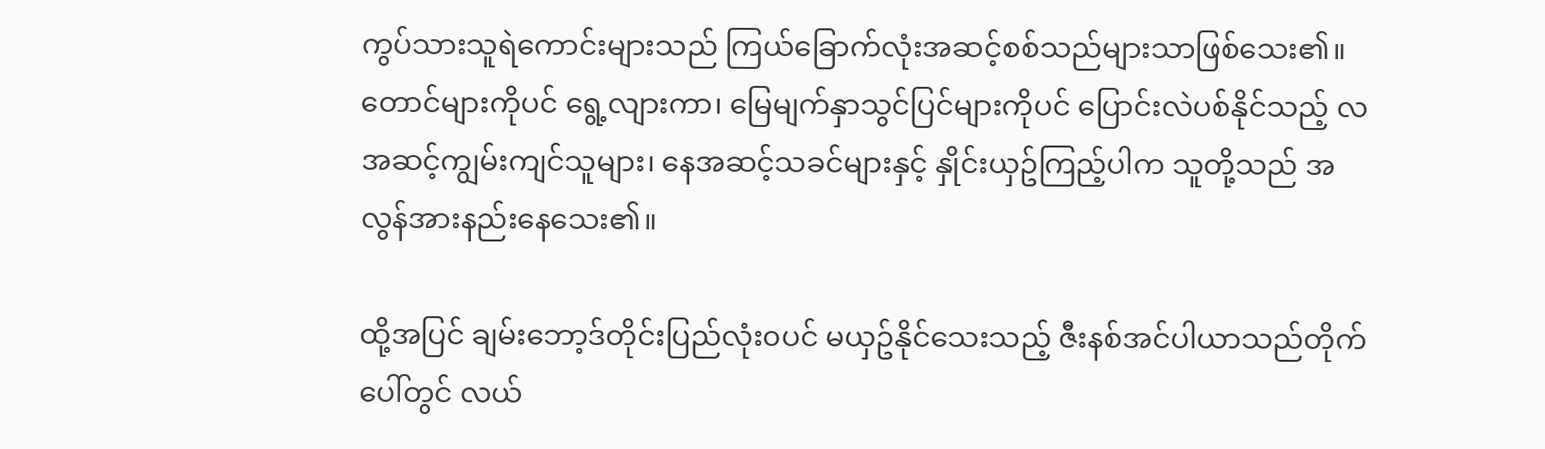ကွပ်သားသူရဲကောင်းများသည် ကြယ်ခြောက်လုံးအဆင့်စစ်သည်များသာဖြစ်သေး၏။ တောင်များကိုပင် ရွေ့လျားကာ၊ မြေမျက်နှာသွင်ပြင်များကိုပင် ပြောင်းလဲပစ်နိုင်သည့် လအဆင့်ကျွမ်းကျင်သူများ၊ နေအဆင့်သခင်များနှင့် နှိုင်းယှဥ်ကြည့်ပါက သူတို့သည် အလွန်အားနည်းနေသေး၏။

ထို့အပြင် ချမ်းဘော့ဒ်တိုင်းပြည်လုံး၀ပင် မယှဥ်နိုင်သေးသည့် ဇီးနစ်အင်ပါယာသည်တိုက်ပေါ်တွင် လယ်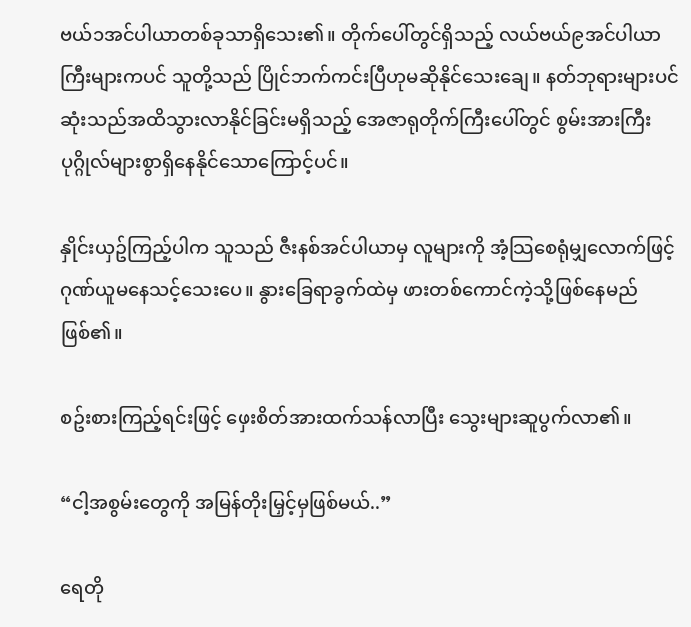ဗယ်၁အင်ပါယာတစ်ခုသာရှိသေး၏။ တိုက်ပေါ်တွင်ရှိသည့် လယ်ဗယ်၉အင်ပါယာကြီးများကပင် သူတို့သည် ပြိုင်ဘက်ကင်းပြီဟုမဆိုနိုင်သေးချေ။ နတ်ဘုရားများပင် ဆုံးသည်အထိသွားလာနိုင်ခြင်းမရှိသည့် အေဇာရုတိုက်ကြီးပေါ်တွင် စွမ်းအားကြီးပုဂ္ဂိုလ်များစွာရှိနေနိုင်သောကြောင့်ပင်။

နှိုင်းယှဥ်ကြည့်ပါက သူသည် ဇီးနစ်အင်ပါယာမှ လူများကို အံ့သြစေရုံမျှလောက်ဖြင့် ဂုဏ်ယူမနေသင့်သေးပေ။ နွားခြေရာခွက်ထဲမှ ဖားတစ်ကောင်ကဲ့သို့ဖြစ်နေမည်ဖြစ်၏။

စဥ်းစားကြည့်ရင်းဖြင့် ဖှေးစိတ်အားထက်သန်လာပြီး သွေးများဆူပွက်လာ၏။

“ငါ့အစွမ်းတွေကို အမြန်တိုးမြှင့်မှဖြစ်မယ်..”

ရေတို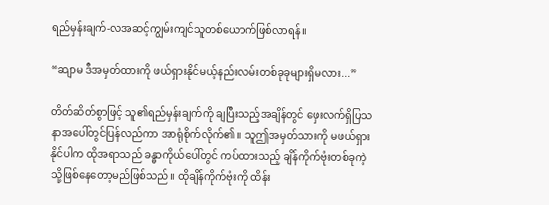ရည်မှန်းချက်-လအဆင့်ကျွမ်းကျင်သူတစ်ယောက်ဖြစ်လာရန်။

“ဆျာမ ဒီအမှတ်ထားကို ဖယ်ရှားနိုင်မယ့်နည်းလမ်းတစ်ခုခုများရှိမလား...”

တိတ်ဆိတ်စွာဖြင့် သူ၏ရည်မှန်းချက်ကို ချပြီးသည့်အချိန်တွင် ဖှေးလက်ရှိပြသနာအပေါ်တွင်ပြန်လည်ကာ အာရုံစိုက်လိုက်၏။ သူဤအမှတ်သားကို မဖယ်ရှားနိုင်ပါက ထိုအရာသည် ခန္ဓာကိုယ်ပေါ်တွင် ကပ်ထားသည့် ချိန်ကိုက်ဗုံးတစ်ခုကဲ့သို့ဖြစ်နေတော့မည်ဖြစ်သည်။ ထိုချိန်ကိုက်ဗုံးကို ထိန်း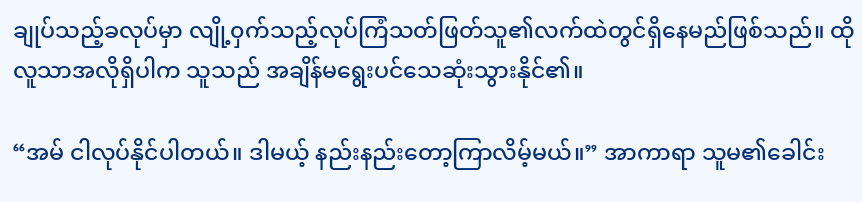ချုပ်သည့်ခလုပ်မှာ လျို့၀ှက်သည့်လုပ်ကြံသတ်ဖြတ်သူ၏လက်ထဲတွင်ရှိနေမည်ဖြစ်သည်။ ထိုလူသာအလိုရှိပါက သူသည် အချိန်မရွေးပင်သေဆုံးသွားနိုင်၏။

“အမ် ငါလုပ်နိုင်ပါတယ်။ ဒါမယ့် နည်းနည်းတော့ကြာလိမ့်မယ်။” အာကာရာ သူမ၏ခေါင်း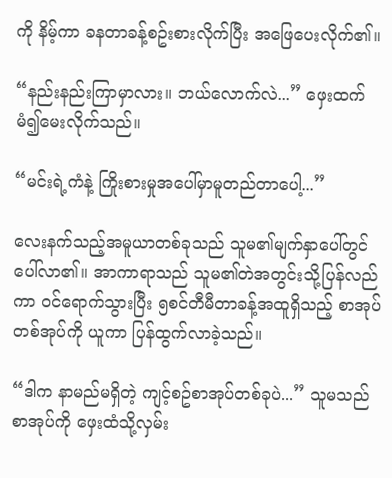ကို နိမ့်ကာ ခနတာခန့်စဥ်းစားလိုက်ပြီး အဖြေပေးလိုက်၏။

“နည်းနည်းကြာမှာလား။ ဘယ်လောက်လဲ...” ဖှေးထက်မံ၍မေးလိုက်သည်။

“မင်းရဲ့ကံနဲ့ ကြိုးစားမှုအပေါ်မှာမူတည်တာပေါ့...”

လေးနက်သည့်အမူယာတစ်ခုသည် သူမ၏မျက်နှာပေါ်တွင် ပေါ်လာ၏။ အာကာရာသည် သူမ၏တဲအတွင်းသို့ပြန်လည်ကာ ၀င်ရောက်သွားပြီး ၅စင်တီမီတာခန့်အထူရှိသည့် စာအုပ်တစ်အုပ်ကို ယူကာ ပြန်ထွက်လာခဲ့သည်။

“ဒါက နာမည်မရှိတဲ့ ကျင့်စဥ်စာအုပ်တစ်ခုပဲ...” သူမသည် စာအုပ်ကို ဖှေးထံသို့လှမ်း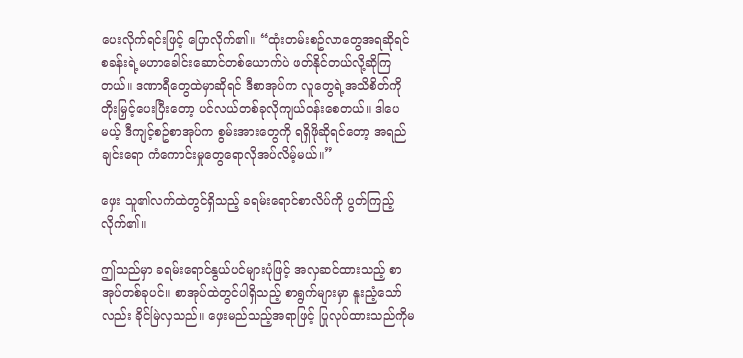ပေးလိုက်ရင်းဖြင့် ပြောလိုက်၏။ “ထုံးတမ်းစဥ်လာတွေအရဆိုရင် စခန်းရဲ့မဟာခေါင်းဆောင်တစ်ယောက်ပဲ ဖတ်နိုင်တယ်လို့ဆိုကြတယ်။ ဒဏာရီတွေထဲမှာဆိုရင် ဒီစာအုပ်က လူတွေရဲ့အသိစိတ်ကို တိုးမြှင့်ပေးပြီးတော့ ပင်လယ်တစ်ခုလိုကျယ်၀န်းစေတယ်။ ဒါပေမယ့် ဒီကျင့်စဥ်စာအုပ်က စွမ်းအားတွေကို ရရှိဖိုဆိုရင်တော့ အရည်ချင်းရော ကံကောင်းမှုတွေရောလိုအပ်လိမ့်မယ်။”

ဖှေး သူ၏လက်ထဲတွင်ရှိသည့် ခရမ်းရောင်စာလိပ်ကို ပွတ်ကြည့်လိုက်၏။

ဤသည်မှာ ခရမ်းရောင်နွယ်ပင်များပုံဖြင့် အလှဆင်ထားသည့် စာအုပ်တစ်ခုပင်။ စာအုပ်ထဲတွင်ပါရှိသည့် စာရွက်များမှာ နူးညံ့သော်လည်း ခိုင်မြဲလှသည်။ ဖှေးမည်သည့်အရာဖြင့် ပြုလုပ်ထားသည်ကိုမ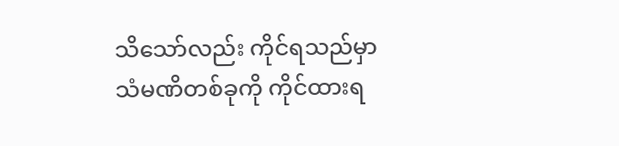သိသော်လည်း ကိုင်ရသည်မှာ သံမဏိတစ်ခုကို ကိုင်ထားရ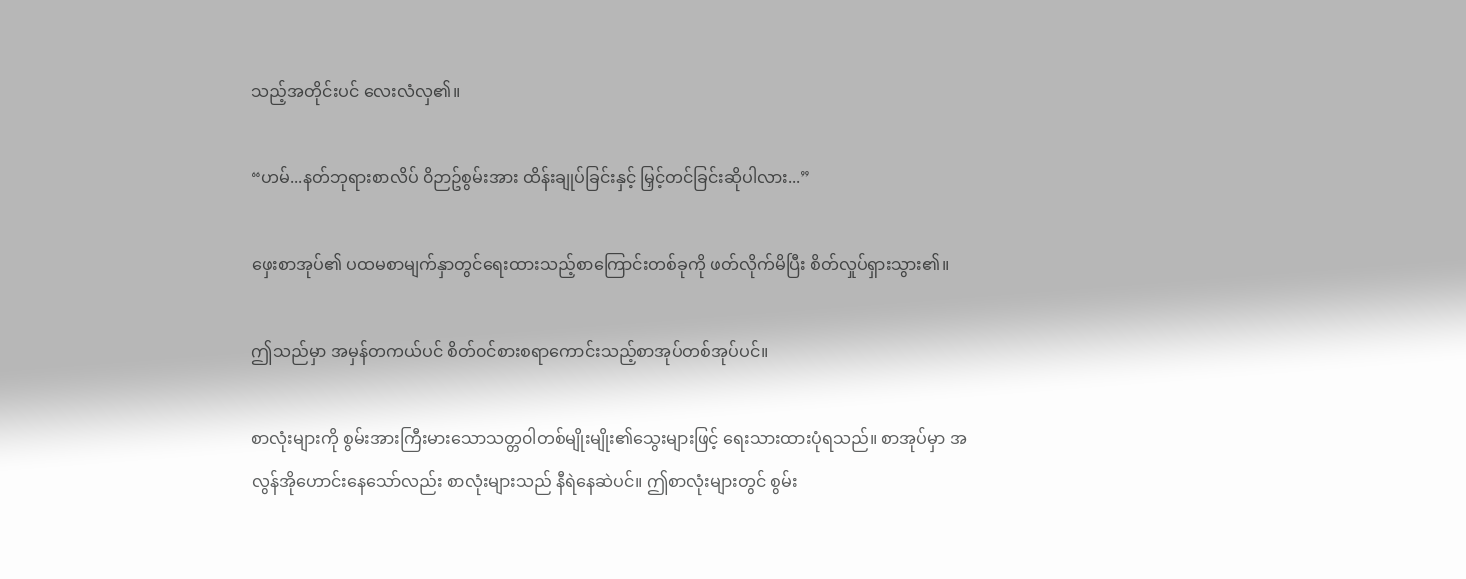သည့်အတိုင်းပင် လေးလံလှ၏။

“ဟမ်...နတ်ဘုရားစာလိပ် ၀ိဉာဥ်စွမ်းအား ထိန်းချုပ်ခြင်းနှင့် မြှင့်တင်ခြင်းဆိုပါလား...”

ဖှေးစာအုပ်၏ ပထမစာမျက်နှာတွင်ရေးထားသည့်စာကြောင်းတစ်ခုကို ဖတ်လိုက်မိပြီး စိတ်လှုပ်ရှားသွား၏။

ဤသည်မှာ အမှန်တကယ်ပင် စိတ်၀င်စားစရာကောင်းသည့်စာအုပ်တစ်အုပ်ပင်။

စာလုံးများကို စွမ်းအားကြီးမားသောသတ္တ၀ါတစ်မျိုးမျိုး၏သွေးများဖြင့် ရေးသားထားပုံရသည်။ စာအုပ်မှာ အလွန်အိုဟောင်းနေသော်လည်း စာလုံးများသည် နီရဲနေဆဲပင်။ ဤစာလုံးများတွင် စွမ်း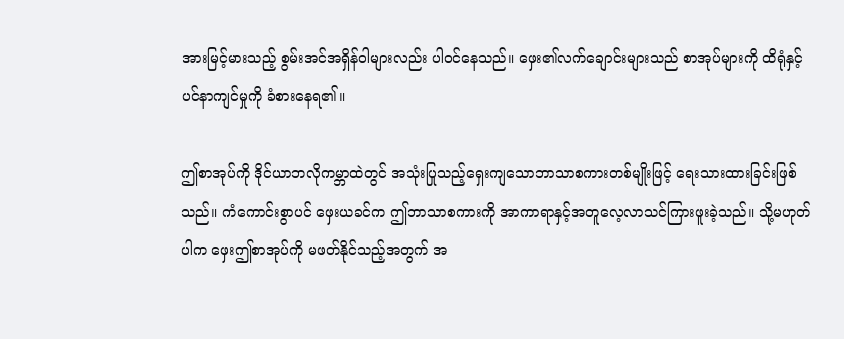အားမြင့်မားသည့် စွမ်းအင်အရှိန်၀ါများလည်း ပါ၀င်နေသည်။ ဖှေး၏လက်ချောင်းများသည် စာအုပ်များကို ထိရုံနှင့်ပင်နာကျင်မှုကို ခံစားနေရ၏။

ဤစာအုပ်ကို ဒိုင်ယာဘလိုကမ္ဘာထဲတွင် အသုံးပြုသည့်ရှေးကျသောဘာသာစကားတစ်မျိုးဖြင့် ရေးသားထားခြင်းဖြစ်သည်။ ကံကောင်းစွာပင် ဖှေးယခင်က ဤဘာသာစကားကို အာကာရာနှင့်အတူလေ့လာသင်ကြားဖူးခဲ့သည်။ သို့မဟုတ်ပါက ဖှေးဤစာအုပ်ကို မဖတ်နိုင်သည့်အတွက် အ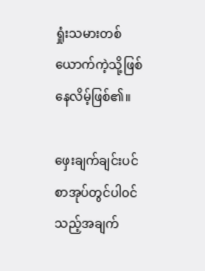ရှုံးသမားတစ်ယောက်ကဲ့သို့ဖြစ်နေလိမ့်ဖြစ်၏။

ဖှေးချက်ချင်းပင် စာအုပ်တွင်ပါ၀င်သည့်အချက်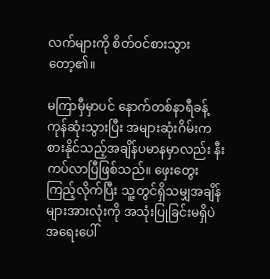လက်များကို စိတ်၀င်စားသွားတော့၏။

မကြာမှီမှာပင် နောက်တစ်နာရီခန့်ကုန်ဆုံးသွားပြီး အများဆုံးဂိမ်းကစားနိုင်သည့်အချိန်ပမာနမှာလည်း နီးကပ်လာပြီဖြစ်သည်။ ဖှေးတွေးကြည့်လိုက်ပြီး သူ့တွင်ရှိသမျှအချိန်များအားလုံးကို အသုံးပြုခြင်းမရှိပဲ အရေးပေါ်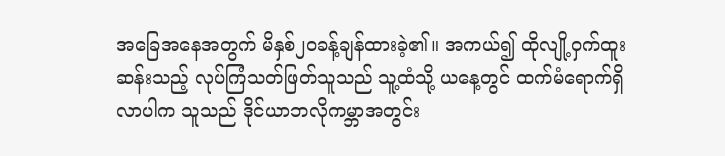အခြေအနေအတွက် မိနှစ်၂၀ခန့်ချန်ထားခဲ့၏။ အကယ်၍ ထိုလျို့၀ှက်ထူးဆန်းသည့် လုပ်ကြံသတ်ဖြတ်သူသည် သူ့ထံသို့ ယနေ့တွင် ထက်မံရောက်ရှိလာပါက သူသည် ဒိုင်ယာဘလိုကမ္ဘာအတွင်း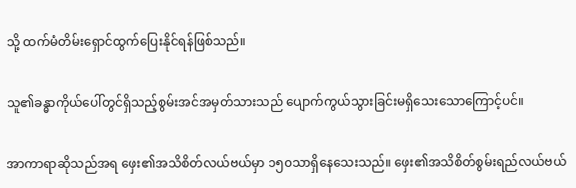သို့ ထက်မံတိမ်းရှောင်ထွက်ပြေးနိုင်ရန်ဖြစ်သည်။

သူ၏ခန္ဓာကိုယ်ပေါ်တွင်ရှိသည့်စွမ်းအင်အမှတ်သားသည် ပျောက်ကွယ်သွားခြင်းမရှိသေးသောကြောင့်ပင်။

အာကာရာဆိုသည်အရ ဖှေး၏အသိစိတ်လယ်ဗယ်မှာ ၁၅၀သာရှိနေသေးသည်။ ဖှေး၏အသိစိတ်စွမ်းရည်လယ်ဗယ်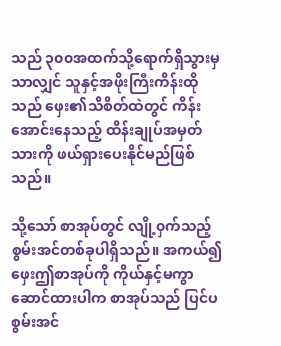သည် ၃၀၀အထက်သို့ရောက်ရှိသွားမှသာလျှင် သူနှင့်အဖိုးကြီးကိန်းထိုသည် ဖှေး၏သိစိတ်ထဲတွင် ကိန်းအောင်းနေသည့် ထိန်းချုပ်အမှတ်သားကို ဖယ်ရှားပေးနိုင်မည်ဖြစ်သည်။

သို့သော် စာအုပ်တွင် လျို့၀ှက်သည့်စွမ်းအင်တစ်ခုပါရှိသည်။ အကယ်၍ ဖှေးဤစာအုပ်ကို ကိုယ်နှင့်မကွာဆောင်ထားပါက စာအုပ်သည် ပြင်ပစွမ်းအင်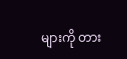များကို တား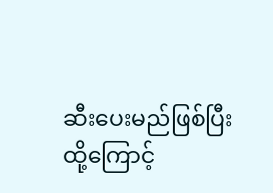ဆီးပေးမည်ဖြစ်ပြီး ထို့ကြောင့်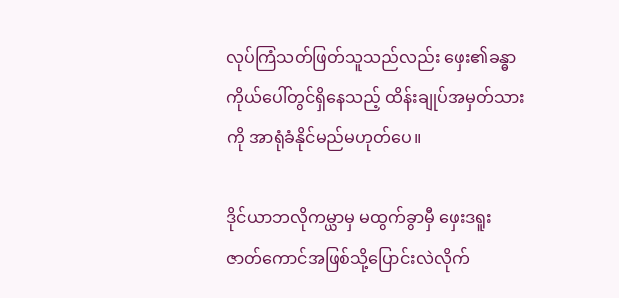လုပ်ကြံသတ်ဖြတ်သူသည်လည်း ဖှေး၏ခန္ဓာကိုယ်ပေါ်တွင်ရှိနေသည့် ထိန်းချုပ်အမှတ်သားကို အာရုံခံနိုင်မည်မဟုတ်ပေ။

ဒိုင်ယာဘလိုကမ္ယာမှ မထွက်ခွာမှီ ဖှေးဒရူးဇာတ်ကောင်အဖြစ်သို့ပြောင်းလဲလိုက်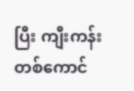ပြီး ကျီးကန်းတစ်ကောင်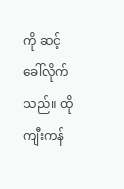ကို ဆင့်ခေါ်လိုက်သည်။ ထိုကျီးကန်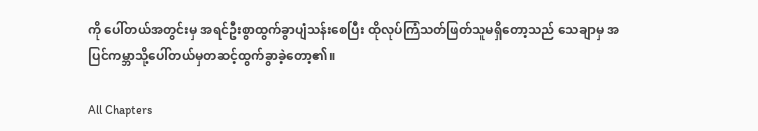ကို ပေါ်တယ်အတွင်းမှ အရင်ဦးစွာထွက်ခွာပျံသန်းစေပြီး ထိုလုပ်ကြံသတ်ဖြတ်သူမရှိတော့သည် သေချာမှ အပြင်ကမ္ဘာသို့ပေါ်တယ်မှတဆင့်ထွက်ခွာခဲ့တော့၏။

All Chapters